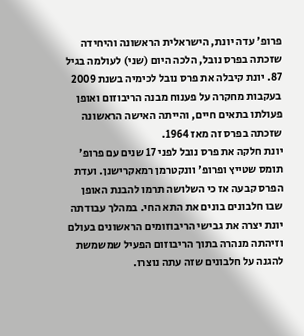פרופ' עדה יונת, הישראלית הראשונה והיחידה שזכתה בפרס נובל, הלכה היום (שני) לעולמה בגיל 87. יונת קיבלה את פרס נובל לכימיה בשנת 2009 בעקבות מחקרה על פענוח מבנה הריבוזום ואופן פעולתו בתאים חיים, והייתה האישה הראשונה שזכתה בפרס זה מאז 1964.
יונת חלקה את פרס נובל לפני 17 שנים עם פרופ' תומס שטייץ ופרופ' וונקטרמן רמאקרישנן. ועדת הפרס קבעה אז כי השלושה תרמו להבנת האופן שבו חלבונים בונים את התא החי. במהלך עבודתה יונת יצרה את גבישי הריבוזומים הראשונים בעולם וזיהתה מנהרה בתוך הריבוזום הפעיל שמשמשת להגנה על חלבונים שזה עתה נוצרו.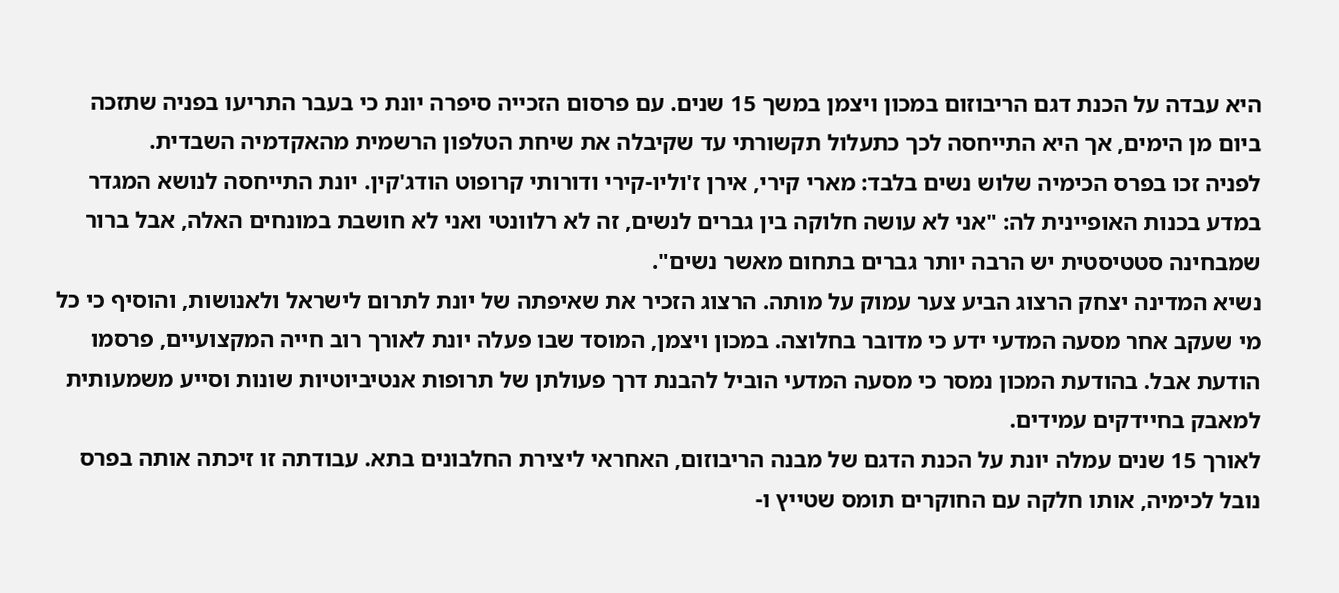היא עבדה על הכנת דגם הריבוזום במכון ויצמן במשך 15 שנים. עם פרסום הזכייה סיפרה יונת כי בעבר התריעו בפניה שתזכה ביום מן הימים, אך היא התייחסה לכך כתעלול תקשורתי עד שקיבלה את שיחת הטלפון הרשמית מהאקדמיה השבדית.
לפניה זכו בפרס הכימיה שלוש נשים בלבד: מארי קירי, אירן ז'וליו-קירי ודורותי קרופוט הודג'קין. יונת התייחסה לנושא המגדר במדע בכנות האופיינית לה: "אני לא עושה חלוקה בין גברים לנשים, זה לא רלוונטי ואני לא חושבת במונחים האלה, אבל ברור שמבחינה סטטיסטית יש הרבה יותר גברים בתחום מאשר נשים".
נשיא המדינה יצחק הרצוג הביע צער עמוק על מותה. הרצוג הזכיר את שאיפתה של יונת לתרום לישראל ולאנושות, והוסיף כי כל מי שעקב אחר מסעה המדעי ידע כי מדובר בחלוצה. במכון ויצמן, המוסד שבו פעלה יונת לאורך רוב חייה המקצועיים, פרסמו הודעת אבל. בהודעת המכון נמסר כי מסעה המדעי הוביל להבנת דרך פעולתן של תרופות אנטיביוטיות שונות וסייע משמעותית למאבק בחיידקים עמידים.
לאורך 15 שנים עמלה יונת על הכנת הדגם של מבנה הריבוזום, האחראי ליצירת החלבונים בתא. עבודתה זו זיכתה אותה בפרס נובל לכימיה, אותו חלקה עם החוקרים תומס שטייץ ו-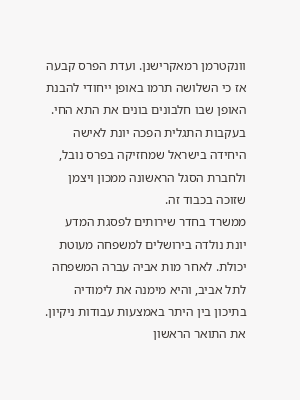וונקטרמן רמאקרישנן. ועדת הפרס קבעה אז כי השלושה תרמו באופן ייחודי להבנת האופן שבו חלבונים בונים את התא החי. בעקבות התגלית הפכה יונת לאישה היחידה בישראל שמחזיקה בפרס נובל, ולחברת הסגל הראשונה ממכון ויצמן שזוכה בכבוד זה.
ממשרד בחדר שירותים לפסגת המדע
יונת נולדה בירושלים למשפחה מעוטת יכולת. לאחר מות אביה עברה המשפחה לתל אביב, והיא מימנה את לימודיה בתיכון בין היתר באמצעות עבודות ניקיון. את התואר הראשון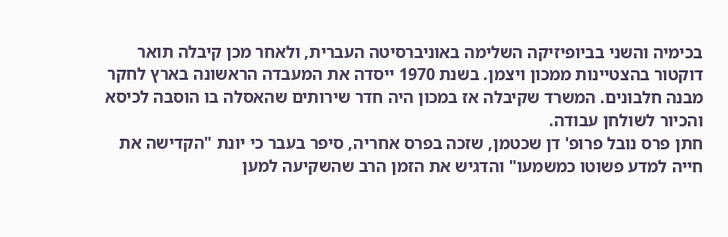בכימיה והשני בביופיזיקה השלימה באוניברסיטה העברית, ולאחר מכן קיבלה תואר דוקטור בהצטיינות ממכון ויצמן. בשנת 1970 ייסדה את המעבדה הראשונה בארץ לחקר מבנה חלבונים. המשרד שקיבלה אז במכון היה חדר שירותים שהאסלה בו הוסבה לכיסא והכיור לשולחן עבודה.
חתן פרס נובל פרופ' דן שכטמן, שזכה בפרס אחריה, סיפר בעבר כי יונת "הקדישה את חייה למדע פשוטו כמשמעו" והדגיש את הזמן הרב שהשקיעה למען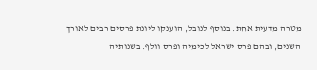מטרה מדעית אחת. בנוסף לנובל, הוענקו ליונת פרסים רבים לאורך השנים, ובהם פרס ישראל לכימיה ופרס וולף. בשנותיה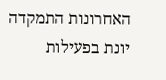האחרונות התמקדה יונת בפעילות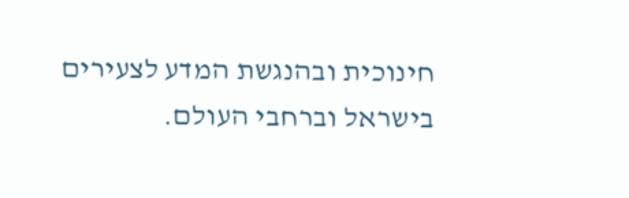חינוכית ובהנגשת המדע לצעירים בישראל וברחבי העולם.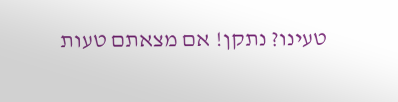טעינו? נתקן! אם מצאתם טעות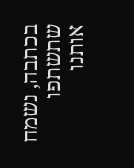בכתבה, נשמח שתשתפו אותנו